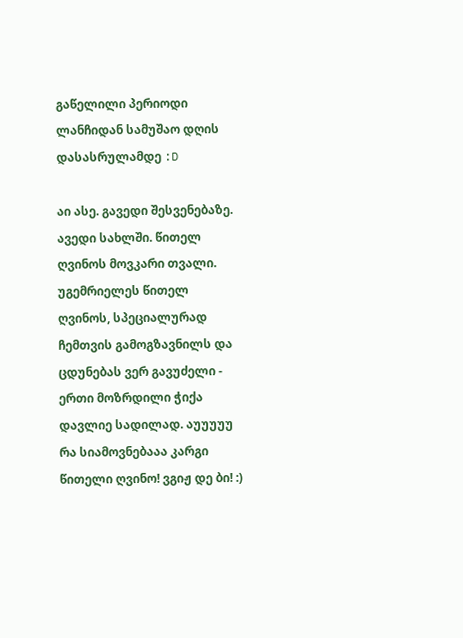გაწელილი პერიოდი ლანჩიდან სამუშაო დღის დასასრულამდე :D

აი ასე. გავედი შესვენებაზე. ავედი სახლში. წითელ ღვინოს მოვკარი თვალი. უგემრიელეს წითელ ღვინოს, სპეციალურად ჩემთვის გამოგზავნილს და ცდუნებას ვერ გავუძელი - ერთი მოზრდილი ჭიქა დავლიე სადილად. აუუუუუ რა სიამოვნებააა კარგი წითელი ღვინო! ვგიჟ დე ბი! :)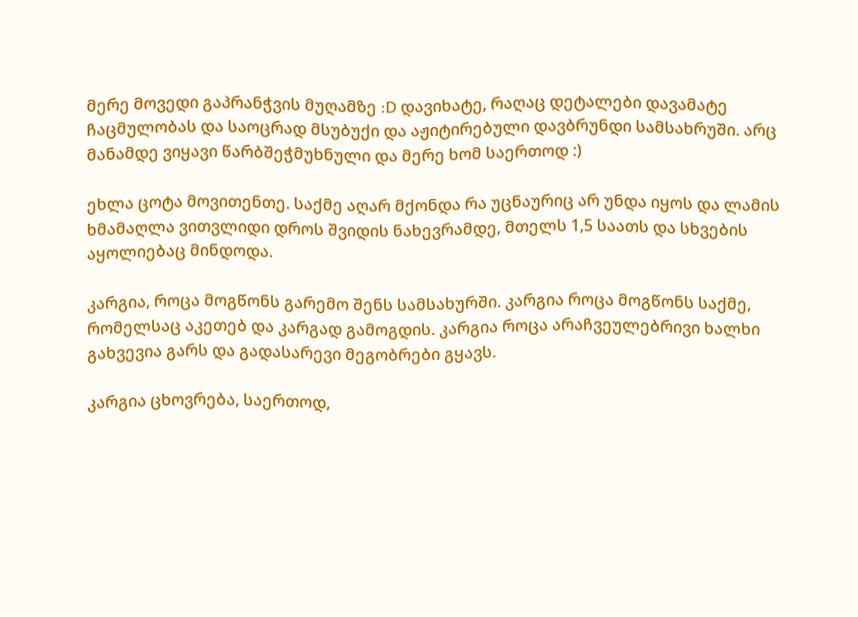მერე მოვედი გაპრანჭვის მუღამზე :D დავიხატე, რაღაც დეტალები დავამატე ჩაცმულობას და საოცრად მსუბუქი და აჟიტირებული დავბრუნდი სამსახრუში. არც მანამდე ვიყავი წარბშეჭმუხნული და მერე ხომ საერთოდ :)

ეხლა ცოტა მოვითენთე. საქმე აღარ მქონდა რა უცნაურიც არ უნდა იყოს და ლამის ხმამაღლა ვითვლიდი დროს შვიდის ნახევრამდე, მთელს 1,5 საათს და სხვების აყოლიებაც მინდოდა.

კარგია, როცა მოგწონს გარემო შენს სამსახურში. კარგია როცა მოგწონს საქმე, რომელსაც აკეთებ და კარგად გამოგდის. კარგია როცა არაჩვეულებრივი ხალხი გახვევია გარს და გადასარევი მეგობრები გყავს.

კარგია ცხოვრება, საერთოდ,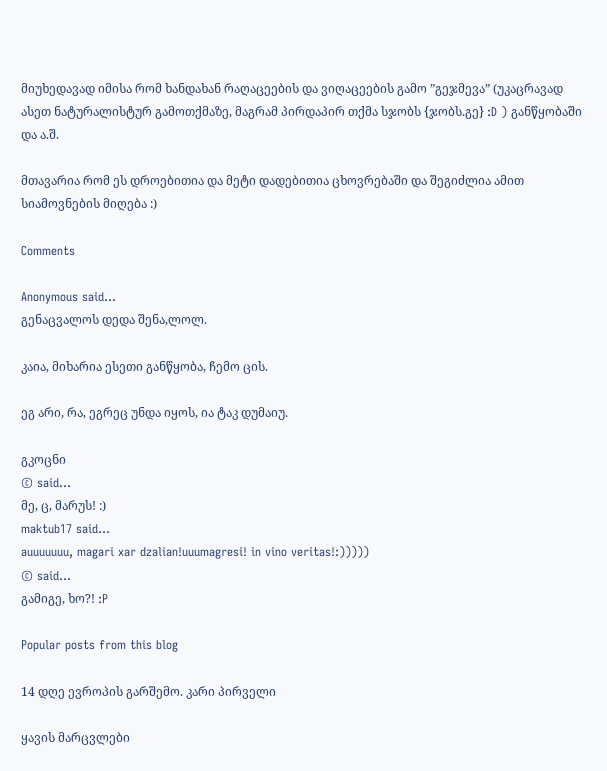მიუხედავად იმისა რომ ხანდახან რაღაცეების და ვიღაცეების გამო ”გეჯმევა” (უკაცრავად ასეთ ნატურალისტურ გამოთქმაზე, მაგრამ პირდაპირ თქმა სჯობს {ჯობს.გე} :D ) განწყობაში და ა.შ.

მთავარია რომ ეს დროებითია და მეტი დადებითია ცხოვრებაში და შეგიძლია ამით სიამოვნების მიღება :)

Comments

Anonymous said…
გენაცვალოს დედა შენა,ლოლ.

კაია, მიხარია ესეთი განწყობა, ჩემო ცის.

ეგ არი, რა, ეგრეც უნდა იყოს, ია ტაკ დუმაიუ.

გკოცნი
© said…
მე, ც, მარუს! :)
maktub17 said…
auuuuuuu, magari xar dzalian!uuumagresi! in vino veritas!:)))))
© said…
გამიგე, ხო?! :P

Popular posts from this blog

14 დღე ევროპის გარშემო. კარი პირველი

ყავის მარცვლები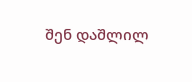შენ დაშლილ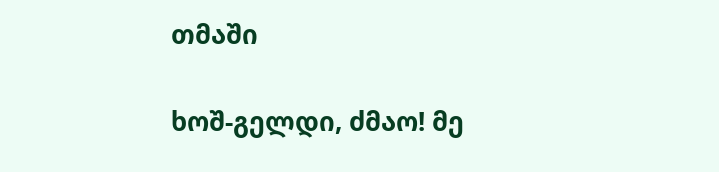თმაში

ხოშ-გელდი, ძმაო! მე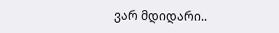ვარ მდიდარი..